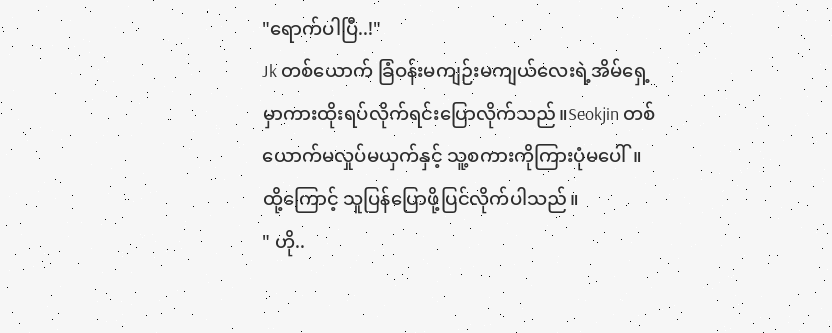"ရောက်ပါပြီ..!"
Jk တစ်ယောက် ခြံဝန်းမကျဉ်းမကျယ်လေးရဲ့အိမ်ရှေ့မှာကားထိုးရပ်လိုက်ရင်းပြောလိုက်သည်။Seokjin တစ်ယောက်မလှုပ်မယှက်နှင့် သူ့စကားကိုကြားပုံမပေါ်။ ထို့ကြောင့် သူပြန်ပြောဖို့ပြင်လိုက်ပါသည်။
" ဟို..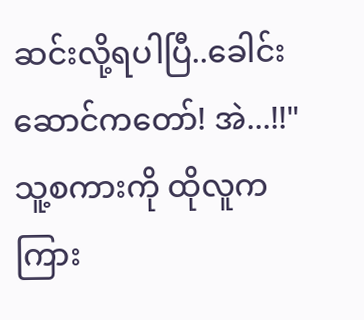ဆင်းလို့ရပါပြီ..ခေါင်းဆောင်ကတော်! အဲ...!!"
သူ့စကားကို ထိုလူကကြား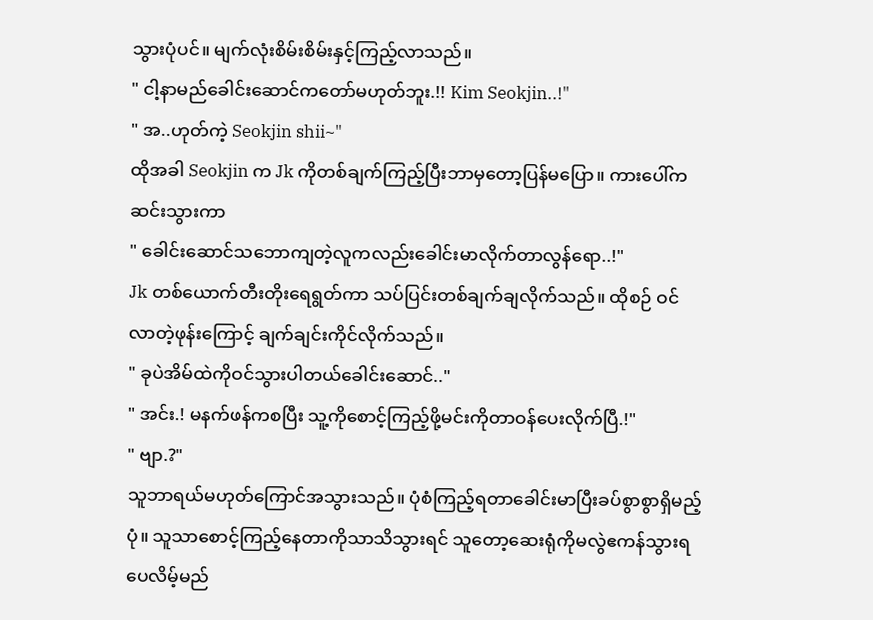သွားပုံပင်။ မျက်လုံးစိမ်းစိမ်းနှင့်ကြည့်လာသည်။
" ငါ့နာမည်ခေါင်းဆောင်ကတော်မဟုတ်ဘူး.!! Kim Seokjin..!"
" အ..ဟုတ်ကဲ့ Seokjin shii~"
ထိုအခါ Seokjin က Jk ကိုတစ်ချက်ကြည့်ပြီးဘာမှတော့ပြန်မပြော။ ကားပေါ်ကဆင်းသွားကာ
" ခေါင်းဆောင်သဘောကျတဲ့လူကလည်းခေါင်းမာလိုက်တာလွန်ရော..!"
Jk တစ်ယောက်တီးတိုးရေရွတ်ကာ သပ်ပြင်းတစ်ချက်ချလိုက်သည်။ ထိုစဉ် ဝင်လာတဲ့ဖုန်းကြောင့် ချက်ချင်းကိုင်လိုက်သည်။
" ခုပဲအိမ်ထဲကိုဝင်သွားပါတယ်ခေါင်းဆောင်.."
" အင်း.! မနက်ဖန်ကစပြီး သူ့ကိုစောင့်ကြည့်ဖို့မင်းကိုတာဝန်ပေးလိုက်ပြီ.!"
" ဗျာ.?"
သူဘာရယ်မဟုတ်ကြောင်အသွားသည်။ ပုံစံကြည့်ရတာခေါင်းမာပြီးခပ်စွာစွာရှိမည့်ပုံ။ သူသာစောင့်ကြည့်နေတာကိုသာသိသွားရင် သူတော့ဆေးရုံကိုမလွဲဧကန်သွားရပေလိမ့်မည်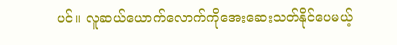ပင်။ လူဆယ်ယောက်လောက်ကိုအေးဆေးသတ်နိုင်ပေမယ့်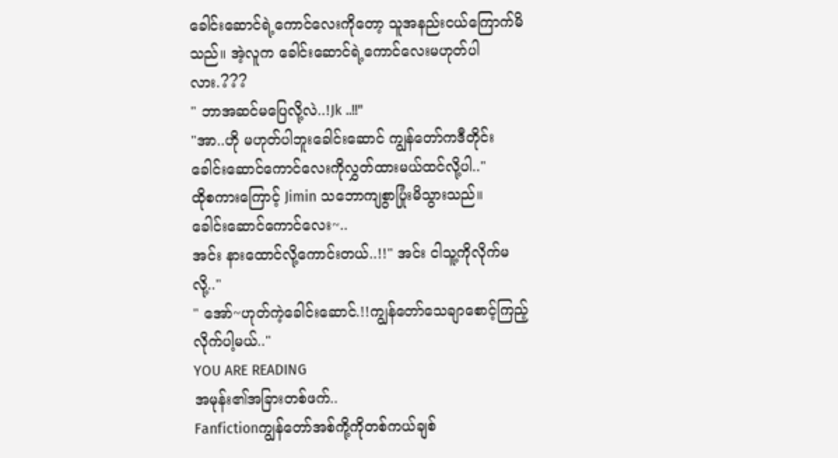ခေါင်းဆောင်ရဲ့ကောင်လေးကိုတော့ သူအနည်းငယ်ကြောက်မိသည်။ အဲ့လူက ခေါင်းဆောင်ရဲ့ကောင်လေးမဟုတ်ပါလား.???
" ဘာအဆင်မပြေလို့လဲ..!Jk ..!!"
"အာ..ဟို မဟုတ်ပါဘူးခေါင်းဆောင် ကျွန်တော်ကဒီတိုင်းခေါင်းဆောင်ကောင်လေးကိုလွှတ်ထားမယ်ထင်လို့ပါ.."
ထိုစကားကြောင့် Jimin သဘောကျစွာပြုံးမိသွားသည်။
ခေါင်းဆောင်ကောင်လေး~..
အင်း နားထောင်လို့ကောင်းတယ်..!!" အင်း ငါသူ့ကိုလိုက်မလို့.."
" အော်~ဟုတ်ကဲ့ခေါင်းဆောင်.!!ကျွန်တော်သေချာစောင့်ကြည့်လိုက်ပါ့မယ်.."
YOU ARE READING
အမုန်း၏အခြားတစ်ဖက်..
Fanfictionကျွန်တော်အစ်ကို့ကိုတစ်ကယ်ချစ်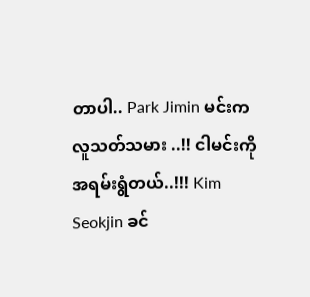တာပါ.. Park Jimin မင်းကလူသတ်သမား ..!! ငါမင်းကိုအရမ်းရွံတယ်..!!! Kim Seokjin ခင်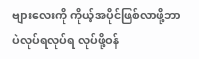ဗျားလေးကို ကိုယ့်အပိုင်ဖြစ်လာဖို့ဘာပဲလုပ်ရလုပ်ရ လုပ်ဖို့ဝန်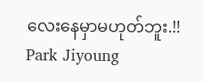လေးနေမှာမဟုတ်ဘူး.!! Park Jiyoung